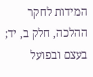המידות לחקר ההלכה, חלק ב, יד; בעצם ובפועל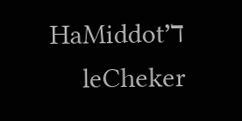ד׳HaMiddot leCheker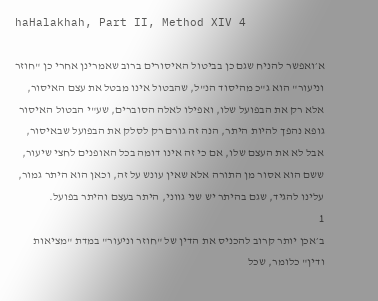haHalakhah, Part II, Method XIV 4

א׳ואפשר להניח שגם כן בביטול האיסורים ברוב שאמרינן אחרי כן "חוזר וניעור" הוא ג"כ מהיסוד הנ"ל, שהבטול אינו מבטל את עצם האיסור, אלא רק את הבפועל שלו, ואפילו לאלה הסוברים, שע"י הבטול האיסור גופא נהפך להיות היתר, הנה זה גורם רק לסלק את הבפועל שבאיסור, אבל לא את העצם שלו, אם כי זה אינו דומה בכל האופנים לחצי שיעור, ששם הוא אסור מן התורה אלא שאין עונש על זה, וכאן הוא היתר גמור, עלינו להגיד, שגם בהיתר יש שני גווני, היתר בעצם והיתר בפועל.
1
ב׳אכן יותר קרוב להכניס את הדין של "חוזר וניעור" במדת "מציאות ודין" כלומר, שכל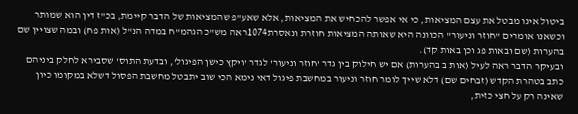ביטול אינו מבטל את עצם המציאות, כי אי אפשר להכחיש את המציאות, אלא שאע"פ שהמציאות של הדבר קיימת, בכ"ז דין הוא שמותר וכשאנו אומרים "חוזר וניעור" הכוונה היא שאותה המציאות חוזרת ונאסרת1074ראה מש"כ הגהמ"ח במדה הנ"ל (אות פח) ובמה שצויין שם בהערות (שם ובאות פג וכן באות קד).
ובעיקר הדבר ראה לעיל (אות ב בהערות) אם יש חילוק בין גדר 'חוזר וניעור' לגדר 'ויקץ כישן הפיגול', ובדעת התוס' שסבירא לחלק ביניהם כתב בטהרת הקדש (זבחים שם) דלא שייך לומר חוזר וניעור במחשבת פיגול דאי נימא הכי שוב יתבטל מחשבת הפסול דשלא במקומו כיון שאינה רק על חצי כזית,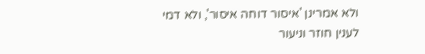ולא אמרינן 'איסור דוחה איסור', ולא דמי לענין חוזר וניעור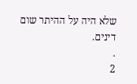שלא היה על ההיתר שום דינים.
.
2